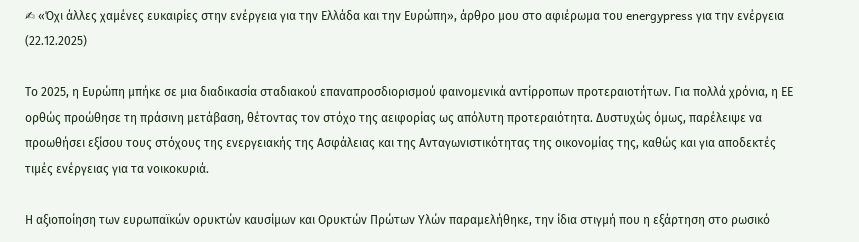✍ «Όχι άλλες χαμένες ευκαιρίες στην ενέργεια για την Ελλάδα και την Ευρώπη», άρθρο μου στο αφιέρωμα του energypress για την ενέργεια (22.12.2025)

Το 2025, η Ευρώπη μπήκε σε μια διαδικασία σταδιακού επαναπροσδιορισμού φαινομενικά αντίρροπων προτεραιοτήτων. Για πολλά χρόνια, η ΕΕ ορθώς προώθησε τη πράσινη μετάβαση, θέτοντας τον στόχο της αειφορίας ως απόλυτη προτεραιότητα. Δυστυχώς όμως, παρέλειψε να προωθήσει εξίσου τους στόχους της ενεργειακής της Ασφάλειας και της Ανταγωνιστικότητας της οικονομίας της, καθώς και για αποδεκτές τιμές ενέργειας για τα νοικοκυριά.

Η αξιοποίηση των ευρωπαϊκών ορυκτών καυσίμων και Ορυκτών Πρώτων Υλών παραμελήθηκε, την ίδια στιγμή που η εξάρτηση στο ρωσικό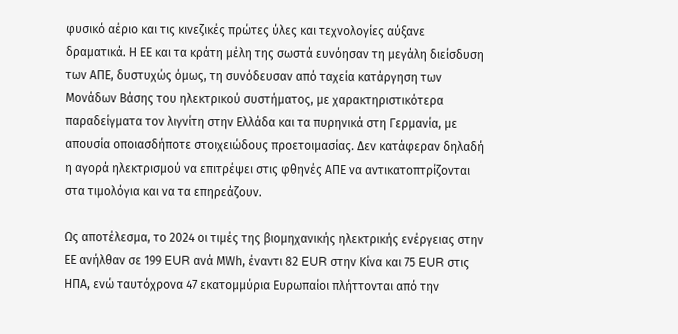φυσικό αέριο και τις κινεζικές πρώτες ύλες και τεχνολογίες αύξανε δραματικά. Η ΕΕ και τα κράτη μέλη της σωστά ευνόησαν τη μεγάλη διείσδυση των ΑΠΕ, δυστυχώς όμως, τη συνόδευσαν από ταχεία κατάργηση των Μονάδων Βάσης του ηλεκτρικού συστήματος, με χαρακτηριστικότερα παραδείγματα τον λιγνίτη στην Ελλάδα και τα πυρηνικά στη Γερμανία, με απουσία οποιασδήποτε στοιχειώδους προετοιμασίας. Δεν κατάφεραν δηλαδή η αγορά ηλεκτρισμού να επιτρέψει στις φθηνές ΑΠΕ να αντικατοπτρίζονται στα τιμολόγια και να τα επηρεάζουν.

Ως αποτέλεσμα, το 2024 οι τιμές της βιομηχανικής ηλεκτρικής ενέργειας στην ΕΕ ανήλθαν σε 199 EUR ανά ΜWh, έναντι 82 EUR στην Κίνα και 75 EUR στις ΗΠΑ, ενώ ταυτόχρονα 47 εκατομμύρια Ευρωπαίοι πλήττονται από την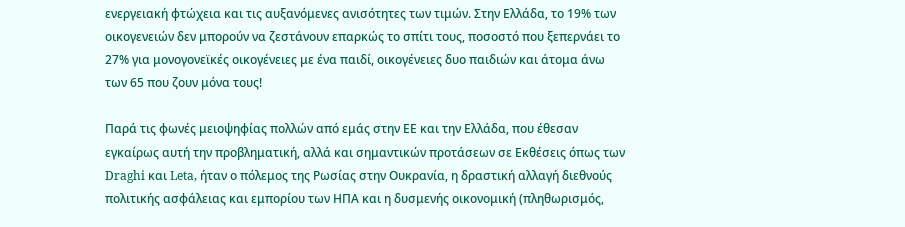ενεργειακή φτώχεια και τις αυξανόμενες ανισότητες των τιμών. Στην Ελλάδα, το 19% των οικογενειών δεν μπορούν να ζεστάνουν επαρκώς το σπίτι τους, ποσοστό που ξεπερνάει το 27% για μονογονεϊκές οικογένειες με ένα παιδί, οικογένειες δυο παιδιών και άτομα άνω των 65 που ζουν μόνα τους!

Παρά τις φωνές μειοψηφίας πολλών από εμάς στην ΕΕ και την Ελλάδα, που έθεσαν εγκαίρως αυτή την προβληματική, αλλά και σημαντικών προτάσεων σε Εκθέσεις όπως των Draghi και Leta, ήταν ο πόλεμος της Ρωσίας στην Ουκρανία, η δραστική αλλαγή διεθνούς πολιτικής ασφάλειας και εμπορίου των ΗΠΑ και η δυσμενής οικονομική (πληθωρισμός,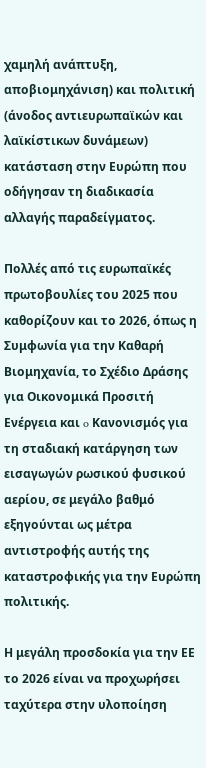χαμηλή ανάπτυξη, αποβιομηχάνιση) και πολιτική (άνοδος αντιευρωπαϊκών και λαϊκίστικων δυνάμεων) κατάσταση στην Ευρώπη που οδήγησαν τη διαδικασία αλλαγής παραδείγματος.

Πολλές από τις ευρωπαϊκές πρωτοβουλίες του 2025 που καθορίζουν και το 2026, όπως η Συμφωνία για την Καθαρή Βιομηχανία, το Σχέδιο Δράσης για Οικονομικά Προσιτή Ενέργεια και o Κανονισμός για τη σταδιακή κατάργηση των εισαγωγών ρωσικού φυσικού αερίου, σε μεγάλο βαθμό  εξηγούνται ως μέτρα αντιστροφής αυτής της καταστροφικής για την Ευρώπη πολιτικής.

Η μεγάλη προσδοκία για την ΕΕ το 2026 είναι να προχωρήσει ταχύτερα στην υλοποίηση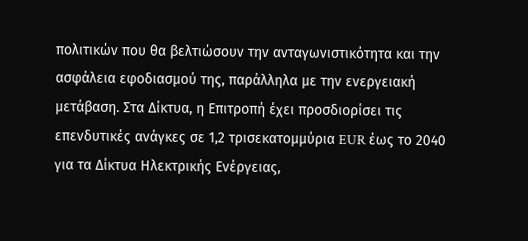πολιτικών που θα βελτιώσουν την ανταγωνιστικότητα και την ασφάλεια εφοδιασμού της, παράλληλα με την ενεργειακή μετάβαση. Στα Δίκτυα, η Επιτροπή έχει προσδιορίσει τις επενδυτικές ανάγκες σε 1,2 τρισεκατομμύρια EUR έως το 2040 για τα Δίκτυα Ηλεκτρικής Ενέργειας,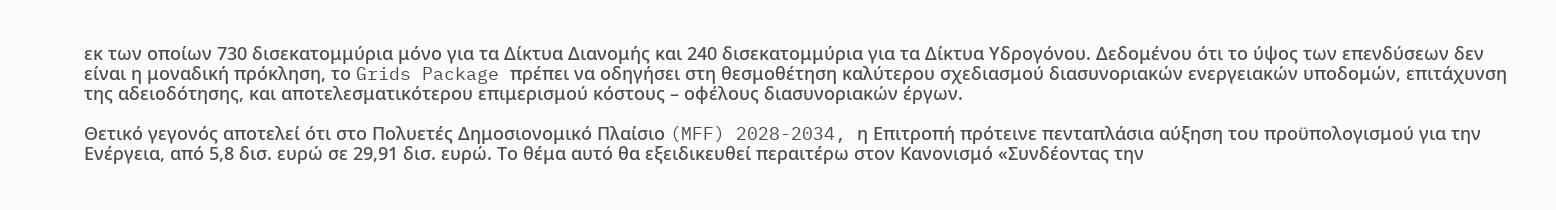εκ των οποίων 730 δισεκατομμύρια μόνο για τα Δίκτυα Διανομής και 240 δισεκατομμύρια για τα Δίκτυα Υδρογόνου. Δεδομένου ότι το ύψος των επενδύσεων δεν είναι η μοναδική πρόκληση, το Grids Package πρέπει να οδηγήσει στη θεσμοθέτηση καλύτερου σχεδιασμού διασυνοριακών ενεργειακών υποδομών, επιτάχυνση της αδειοδότησης, και αποτελεσματικότερου επιμερισμού κόστους – οφέλους διασυνοριακών έργων.

Θετικό γεγονός αποτελεί ότι στο Πολυετές Δημοσιονομικό Πλαίσιο (MFF) 2028-2034, η Επιτροπή πρότεινε πενταπλάσια αύξηση του προϋπολογισμού για την Ενέργεια, από 5,8 δισ. ευρώ σε 29,91 δισ. ευρώ. Το θέμα αυτό θα εξειδικευθεί περαιτέρω στον Κανονισμό «Συνδέοντας την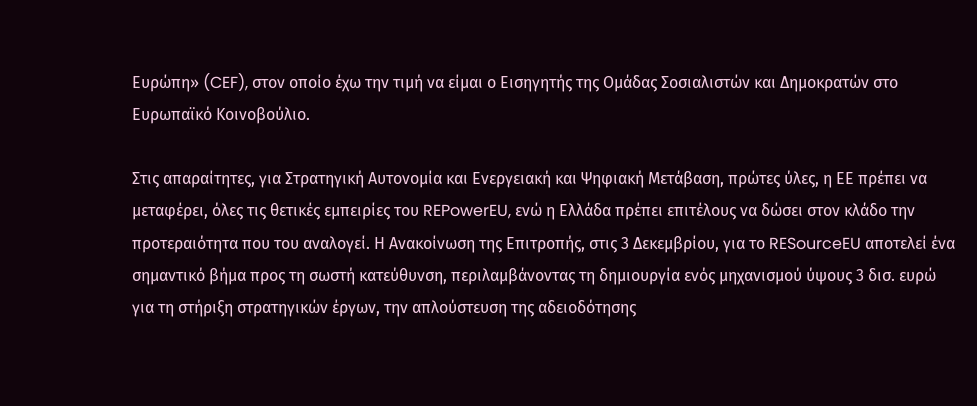Ευρώπη» (CEF), στον οποίο έχω την τιμή να είμαι ο Εισηγητής της Ομάδας Σοσιαλιστών και Δημοκρατών στο Ευρωπαϊκό Κοινοβούλιο.

Στις απαραίτητες, για Στρατηγική Αυτονομία και Ενεργειακή και Ψηφιακή Μετάβαση, πρώτες ύλες, η ΕΕ πρέπει να μεταφέρει, όλες τις θετικές εμπειρίες του REPowerEU, ενώ η Ελλάδα πρέπει επιτέλους να δώσει στον κλάδο την προτεραιότητα που του αναλογεί. Η Ανακοίνωση της Επιτροπής, στις 3 Δεκεμβρίου, για το RESourceEU αποτελεί ένα σημαντικό βήμα προς τη σωστή κατεύθυνση, περιλαμβάνοντας τη δημιουργία ενός μηχανισμού ύψους 3 δισ. ευρώ για τη στήριξη στρατηγικών έργων, την απλούστευση της αδειοδότησης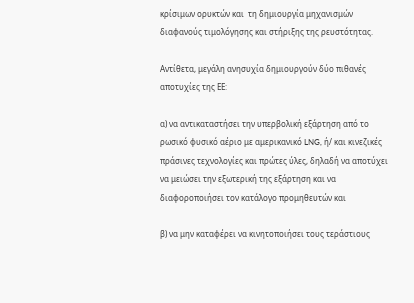κρίσιμων ορυκτών και  τη δημιουργία μηχανισμών διαφανούς τιμολόγησης και στήριξης της ρευστότητας.

Αντίθετα, μεγάλη ανησυχία δημιουργούν δύο πιθανές αποτυχίες της ΕΕ:

α) να αντικαταστήσει την υπερβολική εξάρτηση από το ρωσικό φυσικό αέριο με αμερικανικό LNG, ή/ και κινεζικές πράσινες τεχνολογίες και πρώτες ύλες, δηλαδή να αποτύχει να μειώσει την εξωτερική της εξάρτηση και να διαφοροποιήσει τον κατάλογο προμηθευτών και

β) να μην καταφέρει να κινητοποιήσει τους τεράστιους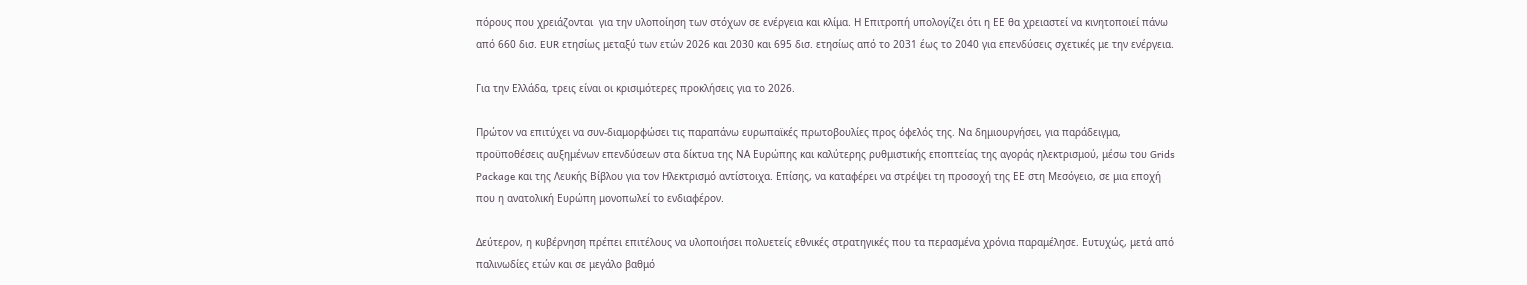πόρους που χρειάζονται  για την υλοποίηση των στόχων σε ενέργεια και κλίμα. Η Επιτροπή υπολογίζει ότι η ΕΕ θα χρειαστεί να κινητοποιεί πάνω από 660 δισ. EUR ετησίως μεταξύ των ετών 2026 και 2030 και 695 δισ. ετησίως από το 2031 έως το 2040 για επενδύσεις σχετικές με την ενέργεια.

Για την Ελλάδα, τρεις είναι οι κρισιμότερες προκλήσεις για το 2026.

Πρώτον να επιτύχει να συν-διαμορφώσει τις παραπάνω ευρωπαϊκές πρωτοβουλίες προς όφελός της. Να δημιουργήσει, για παράδειγμα, προϋποθέσεις αυξημένων επενδύσεων στα δίκτυα της ΝΑ Ευρώπης και καλύτερης ρυθμιστικής εποπτείας της αγοράς ηλεκτρισμού, μέσω του Grids Package και της Λευκής Βίβλου για τον Ηλεκτρισμό αντίστοιχα. Επίσης, να καταφέρει να στρέψει τη προσοχή της ΕΕ στη Μεσόγειο, σε μια εποχή που η ανατολική Ευρώπη μονοπωλεί το ενδιαφέρον.

Δεύτερον, η κυβέρνηση πρέπει επιτέλους να υλοποιήσει πολυετείς εθνικές στρατηγικές που τα περασμένα χρόνια παραμέλησε. Ευτυχώς, μετά από παλινωδίες ετών και σε μεγάλο βαθμό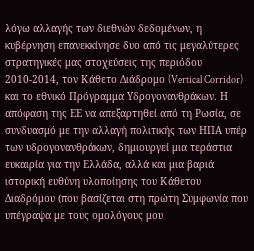λόγω αλλαγής των διεθνών δεδομένων, η κυβέρνηση επανεκκίνησε δυο από τις μεγαλύτερες στρατηγικές μας στοχεύσεις της περιόδου 2010-2014, τον Κάθετο Διάδρομο (Vertical Corridor) και το εθνικό Πρόγραμμα Υδρογονανθράκων. Η απόφαση της ΕΕ να απεξαρτηθεί από τη Ρωσία, σε συνδυασμό με την αλλαγή πολιτικής των ΗΠΑ υπέρ των υδρογονανθράκων, δημιουργεί μια τεράστια ευκαιρία για την Ελλάδα, αλλά και μια βαριά ιστορική ευθύνη υλοποίησης του Κάθετου Διαδρόμου (που βασίζεται στη πρώτη Συμφωνία που υπέγραψα με τους ομολόγους μου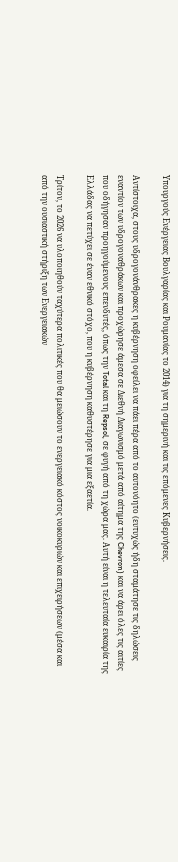Υπουργούς Ενέργειας Βουλγαρίας και Ρουμανίας το 2014) για τη σημερινή και τις επόμενες Κυβερνήσεις.

Αντίστοιχα, στους υδρογονάνθρακες η κυβέρνηση οφείλει να πάει πέρα από το αυτονόητο (ευτυχώς ήδη σταμάτησε τις δηλώσεις εναντίον των υδρογοναθράκων και προχώρησε άμεσα σε Διεθνή Διαγωνισμό μετά από αίτημα της Chevron) και να άρει όλες τις αιτίες που οδήγησαν προηγούμενους επενδυτές, όπως την Total και τη Repsol, σε φυγή από τη χώρα μας. Αυτή είναι η τελευταία ευκαιρία της Ελλάδας να πετύχει σε έναν εθνικό στόχο, που η κυβέρνηση καθυστέρησε για μια εξαετία.

Τρίτον, το 2026 να υλοποιηθούν ταχύτερα πολιτικές που θα μειώσουν το ενεργειακό κόστος νοικοκυριών και επιχειρήσεων (μέσα και από την ουσιαστική στήριξη των Ενεργειακών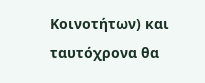Κοινοτήτων) και ταυτόχρονα θα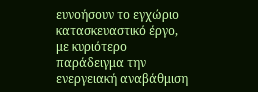ευνοήσουν το εγχώριο κατασκευαστικό έργο, με κυριότερο παράδειγμα την ενεργειακή αναβάθμιση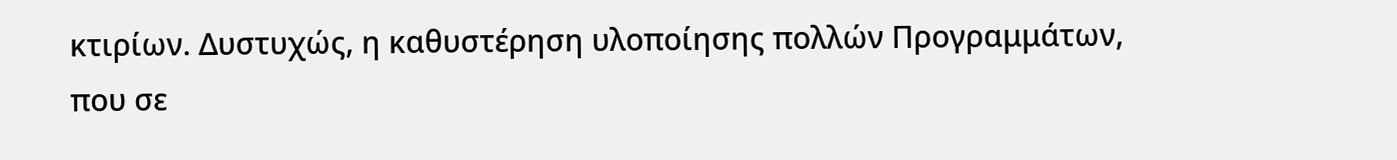κτιρίων. Δυστυχώς, η καθυστέρηση υλοποίησης πολλών Προγραμμάτων, που σε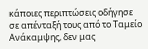κάποιες περιπτώσεις οδήγησε σε απένταξή τους από το Ταμείο Ανάκαμψης, δεν μας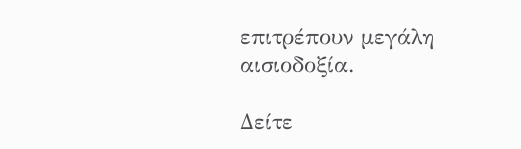επιτρέπουν μεγάλη αισιοδοξία.

Δείτε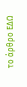το άρθρο ΕΔΩ